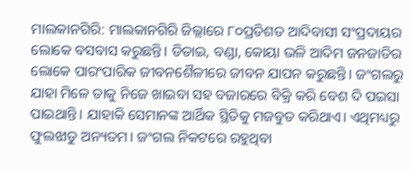ମାଲକାନଗିରି: ମାଲକାନଗିରି ଜିଲ୍ଲାରେ ୮୦ପ୍ରତିଶତ ଆଦିବାସୀ ସଂପ୍ରଦାୟର ଲୋକେ ବସବାସ କରୁଛନ୍ତି। ଡିଡାଇ, ବଣ୍ଡା, କୋୟା ଭଳି ଆଦିମ ଜନଜାତିର ଲୋକେ ପାରଂପାରିକ ଜୀବନଶୈଳୀରେ ଜୀବନ ଯାପନ କରୁଛନ୍ତି। ଜଂଗଲରୁ ଯାହା ମିଳେ ତାକୁ ନିଜେ ଖାଇବା ସହ ବଜାରରେ ବିକ୍ରି କରି ବେଶ ଦି ପଇସା ପାଇଥାନ୍ତି। ଯାହାକି ସେମାନଙ୍କ ଆର୍ଥିକ ସ୍ଥିତିକୁ ମଜବୁତ କରିଥାଏ। ଏଥିମଧ୍ୟରୁ ଫୁଲଝାଡୁ ଅନ୍ୟତମ। ଜଂଗଲ ନିକଟରେ ରହୁଥିବା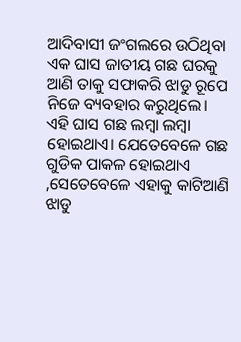ଆଦିବାସୀ ଜଂଗଲରେ ଉଠିଥିବା ଏକ ଘାସ ଜାତୀୟ ଗଛ ଘରକୁ ଆଣି ତାକୁ ସଫାକରି ଝାଡୁ ରୂପେ ନିଜେ ବ୍ୟବହାର କରୁଥିଲେ। ଏହି ଘାସ ଗଛ ଲମ୍ବା ଲମ୍ବା ହୋଇଥାଏ। ଯେତେବେଳେ ଗଛ ଗୁଡିକ ପାକଳ ହୋଇଥାଏ ,ସେତେବେଳେ ଏହାକୁ କାଟିଆଣି ଝାଡୁ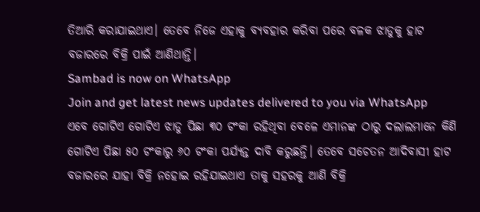ତିଆରି କରାଯାଇଥାଏ। ତେବେ ନିଜେ ଏହାକୁ ବ୍ୟବହାର କରିବା ପରେ ବଳକ ଝାଡୁକୁ ହାଟ ବଜାରରେ ବିକ୍ରି ପାଇଁ ଆଣିଥାନ୍ତି।
Sambad is now on WhatsApp
Join and get latest news updates delivered to you via WhatsApp
ଏବେ ଗୋଟିଏ ଗୋଟିଏ ଝାଡୁ ପିଛା ୩୦ ଟଂକା ରହିଥିବା ବେଳେ ଏମାନଙ୍କ ଠାରୁ ଦଲାଲମାନେ କିଣି ଗୋଟିଏ ପିଛା ୫୦ ଟଂକାରୁ ୬୦ ଟଂକା ପର୍ଯ୍ୟନ୍ତ ଦାବି କରୁଛନ୍ତି। ତେବେ ସଚେତନ ଆଦିବାସୀ ହାଟ ବଜାରରେ ଯାହା ବିକ୍ରି ନହୋଇ ରହିଯାଇଥାଏ ତାକୁ ସହରକୁ ଆଣି ବିକ୍ରି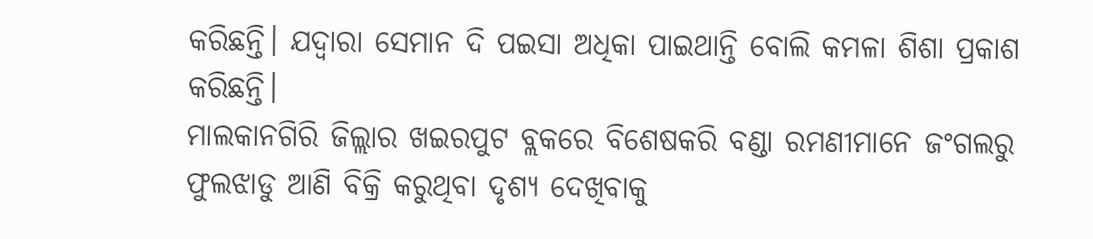କରିଛନ୍ତି। ଯଦ୍ୱାରା ସେମାନ ଦି ପଇସା ଅଧିକା ପାଇଥାନ୍ତି ବୋଲି କମଳା ଶିଶା ପ୍ରକାଶ କରିଛନ୍ତି।
ମାଲକାନଗିରି ଜିଲ୍ଲାର ଖଇରପୁଟ ବ୍ଲକରେ ବିଶେଷକରି ବଣ୍ଡା ରମଣୀମାନେ ଜଂଗଲରୁ ଫୁଲଝାଡୁ ଆଣି ବିକ୍ରି କରୁଥିବା ଦୃଶ୍ୟ ଦେଖିବାକୁ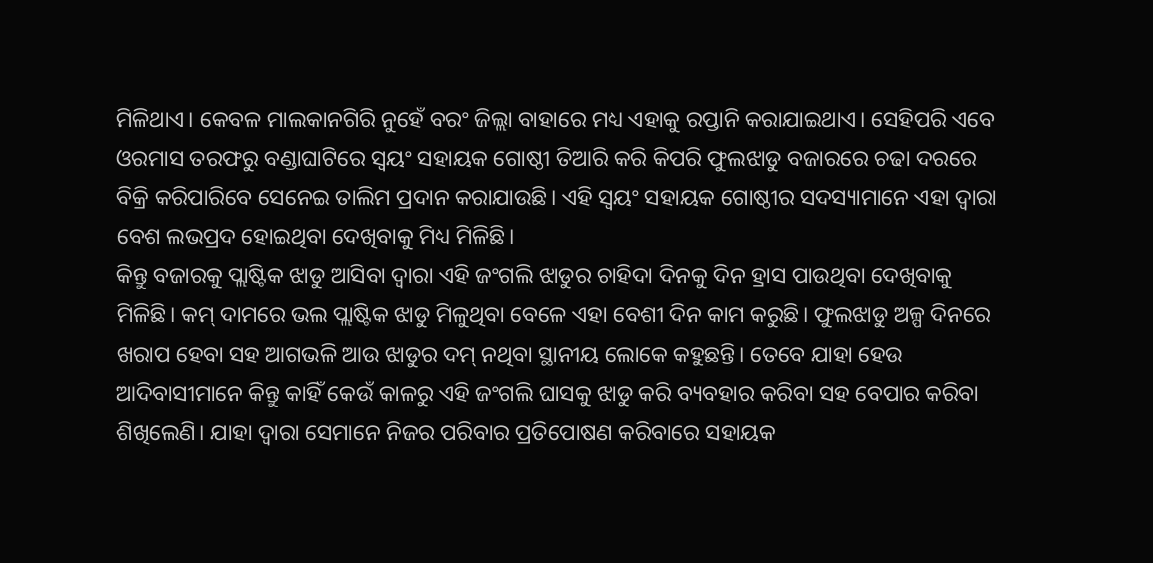ମିଳିଥାଏ। କେବଳ ମାଲକାନଗିରି ନୁହେଁ ବରଂ ଜିଲ୍ଲା ବାହାରେ ମଧ୍ୟ ଏହାକୁ ରପ୍ତାନି କରାଯାଇଥାଏ। ସେହିପରି ଏବେ ଓରମାସ ତରଫରୁ ବଣ୍ଡାଘାଟିରେ ସ୍ୱୟଂ ସହାୟକ ଗୋଷ୍ଠୀ ତିଆରି କରି କିପରି ଫୁଲଝାଡୁ ବଜାରରେ ଚଢା ଦରରେ ବିକ୍ରି କରିପାରିବେ ସେନେଇ ତାଲିମ ପ୍ରଦାନ କରାଯାଉଛି। ଏହି ସ୍ୱୟଂ ସହାୟକ ଗୋଷ୍ଠୀର ସଦସ୍ୟାମାନେ ଏହା ଦ୍ୱାରା ବେଶ ଲଭପ୍ରଦ ହୋଇଥିବା ଦେଖିବାକୁ ମିଧ୍ୟ ମିଳିଛି।
କିନ୍ତୁ ବଜାରକୁ ପ୍ଲାଷ୍ଟିକ ଝାଡୁ ଆସିବା ଦ୍ୱାରା ଏହି ଜଂଗଲି ଝାଡୁର ଚାହିଦା ଦିନକୁ ଦିନ ହ୍ରାସ ପାଉଥିବା ଦେଖିବାକୁ ମିଳିଛି। କମ୍ ଦାମରେ ଭଲ ପ୍ଲାଷ୍ଟିକ ଝାଡୁ ମିଳୁଥିବା ବେଳେ ଏହା ବେଶୀ ଦିନ କାମ କରୁଛି। ଫୁଲଝାଡୁ ଅଳ୍ପ ଦିନରେ ଖରାପ ହେବା ସହ ଆଗଭଳି ଆଉ ଝାଡୁର ଦମ୍ ନଥିବା ସ୍ଥାନୀୟ ଲୋକେ କହୁଛନ୍ତି। ତେବେ ଯାହା ହେଉ ଆଦିବାସୀମାନେ କିନ୍ତୁ କାହିଁ କେଉଁ କାଳରୁ ଏହି ଜଂଗଲି ଘାସକୁ ଝାଡୁ କରି ବ୍ୟବହାର କରିବା ସହ ବେପାର କରିବା ଶିଖିଲେଣି। ଯାହା ଦ୍ୱାରା ସେମାନେ ନିଜର ପରିବାର ପ୍ରତିପୋଷଣ କରିବାରେ ସହାୟକ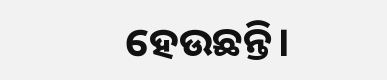ହେଉଛନ୍ତି।